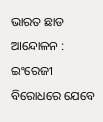ଭାରତ ଛାଡ ଆନ୍ଦୋଳନ : ଇଂରେଜୀ ବିରୋଧରେ ଯେବେ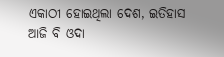ଏକାଠୀ ହୋଇଥିଲା ଦେଶ, ଇତିହାସ ଆଜି ବି ଓଦା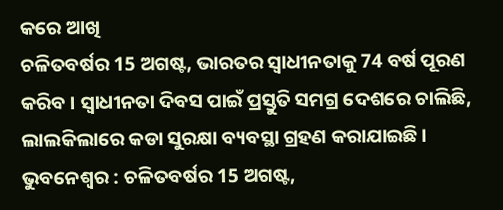କରେ ଆଖି
ଚଳିତବର୍ଷର 15 ଅଗଷ୍ଟ, ଭାରତର ସ୍ୱାଧୀନତାକୁ 74 ବର୍ଷ ପୂରଣ କରିବ । ସ୍ୱାଧୀନତା ଦିବସ ପାଇଁ ପ୍ରସ୍ତୁତି ସମଗ୍ର ଦେଶରେ ଚାଲିଛି, ଲାଲକିଲାରେ କଡା ସୁରକ୍ଷା ବ୍ୟବସ୍ଥା ଗ୍ରହଣ କରାଯାଇଛି ।
ଭୁବନେଶ୍ୱର : ଚଳିତବର୍ଷର 15 ଅଗଷ୍ଟ,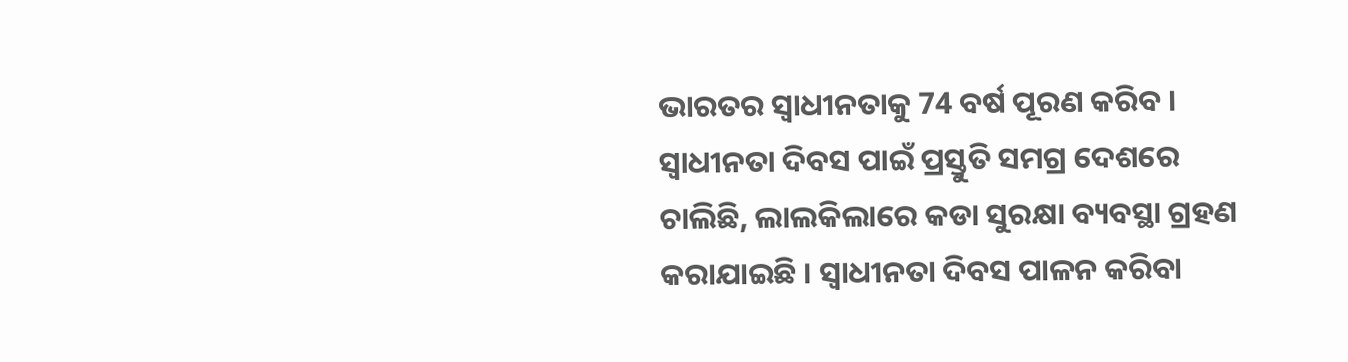ଭାରତର ସ୍ୱାଧୀନତାକୁ 74 ବର୍ଷ ପୂରଣ କରିବ । ସ୍ୱାଧୀନତା ଦିବସ ପାଇଁ ପ୍ରସ୍ତୁତି ସମଗ୍ର ଦେଶରେ ଚାଲିଛି, ଲାଲକିଲାରେ କଡା ସୁରକ୍ଷା ବ୍ୟବସ୍ଥା ଗ୍ରହଣ କରାଯାଇଛି । ସ୍ୱାଧୀନତା ଦିବସ ପାଳନ କରିବା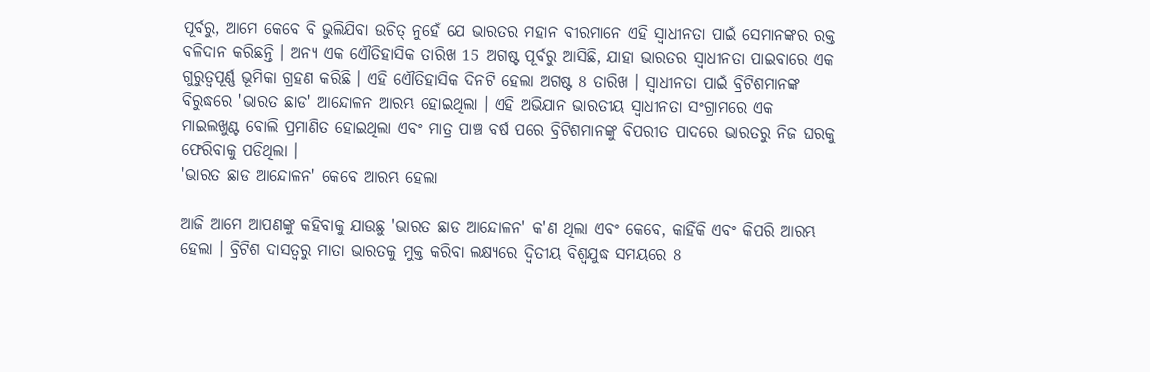ପୂର୍ବରୁ, ଆମେ କେବେ ବି ଭୁଲିଯିବା ଉଚିତ୍ ନୁହେଁ ଯେ ଭାରତର ମହାନ ବୀରମାନେ ଏହି ସ୍ୱାଧୀନତା ପାଇଁ ସେମାନଙ୍କର ରକ୍ତ ବଳିଦାନ କରିଛନ୍ତି । ଅନ୍ୟ ଏକ ଏୌତିହାସିକ ତାରିଖ 15 ଅଗଷ୍ଟ ପୂର୍ବରୁ ଆସିଛି, ଯାହା ଭାରତର ସ୍ୱାଧୀନତା ପାଇବାରେ ଏକ ଗୁରୁତ୍ୱପୂର୍ଣ୍ଣ ଭୂମିକା ଗ୍ରହଣ କରିଛି । ଏହି ଏୌତିହାସିକ ଦିନଟି ହେଲା ଅଗଷ୍ଟ 8 ତାରିଖ । ସ୍ୱାଧୀନତା ପାଇଁ ବ୍ରିଟିଶମାନଙ୍କ ବିରୁଦ୍ଧରେ 'ଭାରତ ଛାଡ' ଆନ୍ଦୋଳନ ଆରମ୍ଭ ହୋଇଥିଲା । ଏହି ଅଭିଯାନ ଭାରତୀୟ ସ୍ୱାଧୀନତା ସଂଗ୍ରାମରେ ଏକ ମାଇଲଖୁଣ୍ଟ ବୋଲି ପ୍ରମାଣିତ ହୋଇଥିଲା ଏବଂ ମାତ୍ର ପାଞ୍ଚ ବର୍ଷ ପରେ ବ୍ରିଟିଶମାନଙ୍କୁ ବିପରୀତ ପାଦରେ ଭାରତରୁ ନିଜ ଘରକୁ ଫେରିବାକୁ ପଡିଥିଲା ।
'ଭାରତ ଛାଡ ଆନ୍ଦୋଳନ' କେବେ ଆରମ୍ଭ ହେଲା

ଆଜି ଆମେ ଆପଣଙ୍କୁ କହିବାକୁ ଯାଉଛୁ 'ଭାରତ ଛାଡ ଆନ୍ଦୋଳନ' କ'ଣ ଥିଲା ଏବଂ କେବେ, କାହିଁକି ଏବଂ କିପରି ଆରମ୍ଭ ହେଲା । ବ୍ରିଟିଶ ଦାସତ୍ୱରୁ ମାତା ଭାରତକୁ ମୁକ୍ତ କରିବା ଲକ୍ଷ୍ୟରେ ଦ୍ୱିତୀୟ ବିଶ୍ୱଯୁଦ୍ଧ ସମୟରେ 8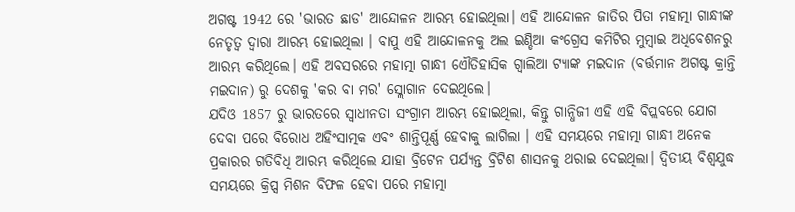ଅଗଷ୍ଟ 1942 ରେ 'ଭାରତ ଛାଡ' ଆନ୍ଦୋଳନ ଆରମ୍ଭ ହୋଇଥିଲା। ଏହି ଆନ୍ଦୋଳନ ଜାତିର ପିତା ମହାତ୍ମା ଗାନ୍ଧୀଙ୍କ ନେତୃତ୍ୱ ଦ୍ୱାରା ଆରମ୍ଭ ହୋଇଥିଲା । ବାପୁ ଏହି ଆନ୍ଦୋଳନକୁ ଅଲ ଇଣ୍ଡିଆ କଂଗ୍ରେସ କମିଟିର ମୁମ୍ବାଇ ଅଧିବେଶନରୁ ଆରମ୍ଭ କରିଥିଲେ। ଏହି ଅବସରରେ ମହାତ୍ମା ଗାନ୍ଧୀ ଏୌତିହାସିକ ଗ୍ୱାଲିଆ ଟ୍ୟାଙ୍କ ମଇଦାନ (ବର୍ତ୍ତମାନ ଅଗଷ୍ଟ କ୍ରାନ୍ତି ମଇଦାନ) ରୁ ଦେଶକୁ 'କର ବା ମର' ସ୍ଲୋଗାନ ଦେଇଥିଲେ।
ଯଦିଓ 1857 ରୁ ଭାରତରେ ସ୍ୱାଧୀନତା ସଂଗ୍ରାମ ଆରମ୍ଭ ହୋଇଥିଲା, କିନ୍ତୁ ଗାନ୍ଧିଜୀ ଏହି ଏହି ବିପ୍ଲବରେ ଯୋଗ ଦେବା ପରେ ବିରୋଧ ଅହିଂସାତ୍ମକ ଏବଂ ଶାନ୍ତିପୂର୍ଣ୍ଣ ହେବାକୁ ଲାଗିଲା । ଏହି ସମୟରେ ମହାତ୍ମା ଗାନ୍ଧୀ ଅନେକ ପ୍ରକାରର ଗତିବିଧି ଆରମ୍ଭ କରିଥିଲେ ଯାହା ବ୍ରିଟେନ ପର୍ଯ୍ୟନ୍ତ ବ୍ରିଟିଶ ଶାସନକୁ ଥରାଇ ଦେଇଥିଲା। ଦ୍ୱିତୀୟ ବିଶ୍ୱଯୁଦ୍ଧ ସମୟରେ କ୍ରିପ୍ସ ମିଶନ ବିଫଳ ହେବା ପରେ ମହାତ୍ମା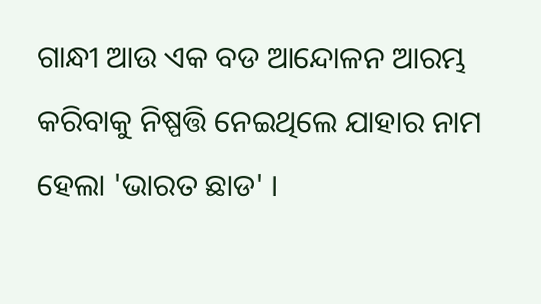ଗାନ୍ଧୀ ଆଉ ଏକ ବଡ ଆନ୍ଦୋଳନ ଆରମ୍ଭ କରିବାକୁ ନିଷ୍ପତ୍ତି ନେଇଥିଲେ ଯାହାର ନାମ ହେଲା 'ଭାରତ ଛାଡ' ।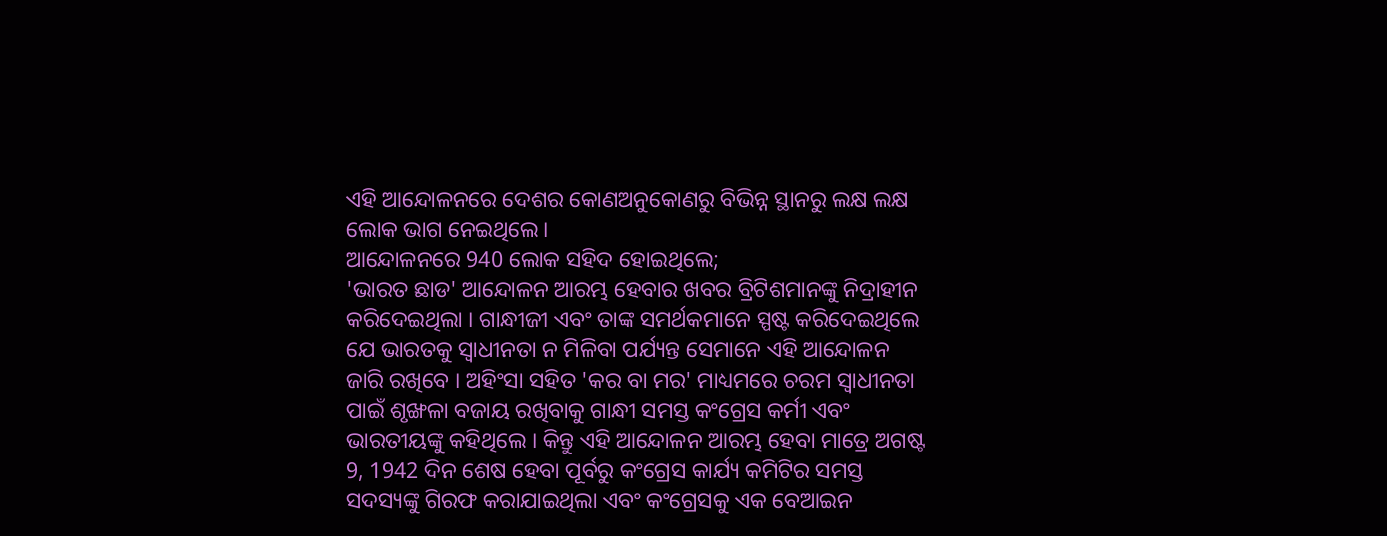ଏହି ଆନ୍ଦୋଳନରେ ଦେଶର କୋଣଅନୁକୋଣରୁ ବିଭିନ୍ନ ସ୍ଥାନରୁ ଲକ୍ଷ ଲକ୍ଷ ଲୋକ ଭାଗ ନେଇଥିଲେ।
ଆନ୍ଦୋଳନରେ 940 ଲୋକ ସହିଦ ହୋଇଥିଲେ;
'ଭାରତ ଛାଡ' ଆନ୍ଦୋଳନ ଆରମ୍ଭ ହେବାର ଖବର ବ୍ରିଟିଶମାନଙ୍କୁ ନିଦ୍ରାହୀନ କରିଦେଇଥିଲା । ଗାନ୍ଧୀଜୀ ଏବଂ ତାଙ୍କ ସମର୍ଥକମାନେ ସ୍ପଷ୍ଟ କରିଦେଇଥିଲେ ଯେ ଭାରତକୁ ସ୍ୱାଧୀନତା ନ ମିଳିବା ପର୍ଯ୍ୟନ୍ତ ସେମାନେ ଏହି ଆନ୍ଦୋଳନ ଜାରି ରଖିବେ । ଅହିଂସା ସହିତ 'କର ବା ମର' ମାଧ୍ୟମରେ ଚରମ ସ୍ୱାଧୀନତା ପାଇଁ ଶୃଙ୍ଖଳା ବଜାୟ ରଖିବାକୁ ଗାନ୍ଧୀ ସମସ୍ତ କଂଗ୍ରେସ କର୍ମୀ ଏବଂ ଭାରତୀୟଙ୍କୁ କହିଥିଲେ । କିନ୍ତୁ ଏହି ଆନ୍ଦୋଳନ ଆରମ୍ଭ ହେବା ମାତ୍ରେ ଅଗଷ୍ଟ 9, 1942 ଦିନ ଶେଷ ହେବା ପୂର୍ବରୁ କଂଗ୍ରେସ କାର୍ଯ୍ୟ କମିଟିର ସମସ୍ତ ସଦସ୍ୟଙ୍କୁ ଗିରଫ କରାଯାଇଥିଲା ଏବଂ କଂଗ୍ରେସକୁ ଏକ ବେଆଇନ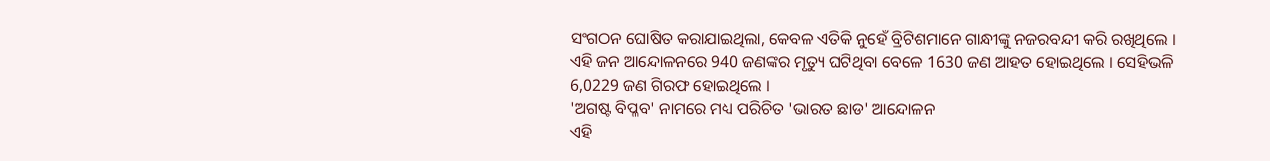ସଂଗଠନ ଘୋଷିତ କରାଯାଇଥିଲା, କେବଳ ଏତିକି ନୁହେଁ ବ୍ରିଟିଶମାନେ ଗାନ୍ଧୀଙ୍କୁ ନଜରବନ୍ଦୀ କରି ରଖିଥିଲେ । ଏହି ଜନ ଆନ୍ଦୋଳନରେ 940 ଜଣଙ୍କର ମୃତ୍ୟୁ ଘଟିଥିବା ବେଳେ 1630 ଜଣ ଆହତ ହୋଇଥିଲେ । ସେହିଭଳି 6,0229 ଜଣ ଗିରଫ ହୋଇଥିଲେ ।
'ଅଗଷ୍ଟ ବିପ୍ଳବ' ନାମରେ ମଧ୍ୟ ପରିଚିତ 'ଭାରତ ଛାଡ' ଆନ୍ଦୋଳନ
ଏହି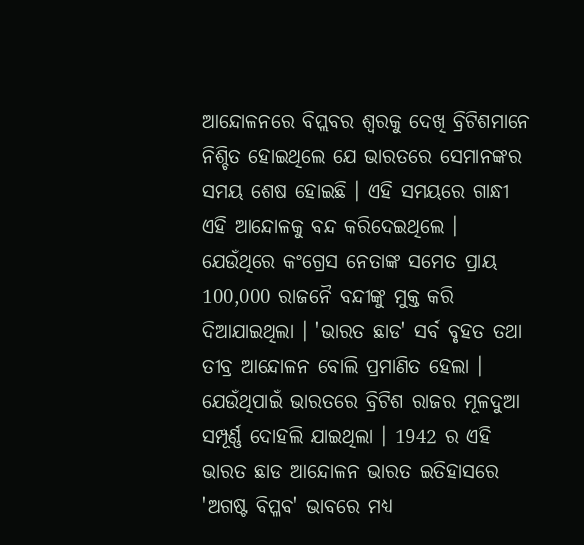ଆନ୍ଦୋଳନରେ ବିପ୍ଲବର ଶ୍ୱରକୁ ଦେଖି ବ୍ରିଟିଶମାନେ ନିଶ୍ଚିତ ହୋଇଥିଲେ ଯେ ଭାରତରେ ସେମାନଙ୍କର ସମୟ ଶେଷ ହୋଇଛି । ଏହି ସମୟରେ ଗାନ୍ଧୀ ଏହି ଆନ୍ଦୋଳକୁ ବନ୍ଦ କରିଦେଇଥିଲେ । ଯେଉଁଥିରେ କଂଗ୍ରେସ ନେତାଙ୍କ ସମେତ ପ୍ରାୟ 100,000 ରାଜନୈ ବନ୍ଦୀଙ୍କୁ ମୁକ୍ତ କରି ଦିଆଯାଇଥିଲା । 'ଭାରତ ଛାଡ' ସର୍ବ ବୃହତ ତଥା ତୀବ୍ର ଆନ୍ଦୋଳନ ବୋଲି ପ୍ରମାଣିତ ହେଲା । ଯେଉଁଥିପାଇଁ ଭାରତରେ ବ୍ରିଟିଶ ରାଜର ମୂଳଦୁଆ ସମ୍ପୂର୍ଣ୍ଣ ଦୋହଲି ଯାଇଥିଲା । 1942 ର ଏହି ଭାରତ ଛାଡ ଆନ୍ଦୋଳନ ଭାରତ ଇତିହାସରେ 'ଅଗଷ୍ଟ ବିପ୍ଳବ' ଭାବରେ ମଧ୍ୟ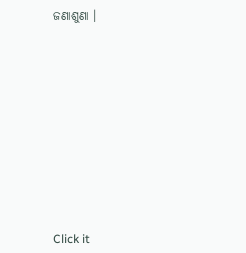ଜଣାଶୁଣା ।












Click it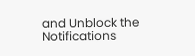and Unblock the Notifications